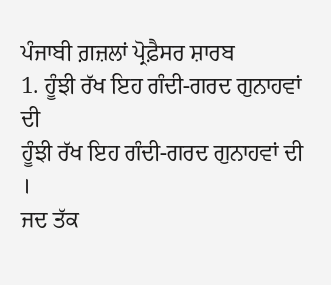ਪੰਜਾਬੀ ਗ਼ਜ਼ਲਾਂ ਪ੍ਰੋਫ਼ੈਸਰ ਸ਼ਾਰਬ
1. ਹੂੰਝੀ ਰੱਖ ਇਹ ਗੰਦੀ-ਗਰਦ ਗੁਨਾਹਵਾਂ ਦੀ
ਹੂੰਝੀ ਰੱਖ ਇਹ ਗੰਦੀ-ਗਰਦ ਗੁਨਾਹਵਾਂ ਦੀ ।
ਜਦ ਤੱਕ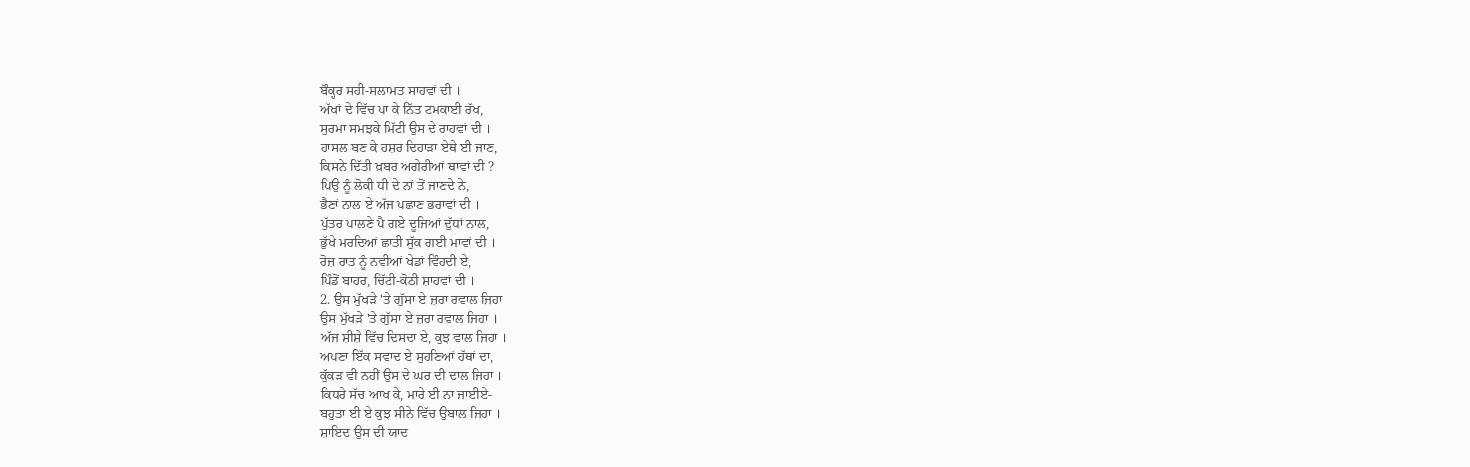ਬੌਕ੍ਹਰ ਸਹੀ-ਸਲਾਮਤ ਸਾਹਵਾਂ ਦੀ ।
ਅੱਖਾਂ ਦੇ ਵਿੱਚ ਪਾ ਕੇ ਨਿੱਤ ਟਮਕਾਈ ਰੱਖ,
ਸੁਰਮਾ ਸਮਝਕੇ ਮਿੱਟੀ ਉਸ ਦੇ ਰਾਹਵਾਂ ਦੀ ।
ਹਾਸਲ ਬਣ ਕੇ ਹਸ਼ਰ ਦਿਹਾੜਾ ਏਥੇ ਈ ਜਾਣ,
ਕਿਸਨੇ ਦਿੱਤੀ ਖ਼ਬਰ ਅਗੇਰੀਆਂ ਥਾਵਾਂ ਦੀ ?
ਪਿਉ ਨੂੰ ਲੋਕੀ ਧੀ ਦੇ ਨਾਂ ਤੋਂ ਜਾਣਦੇ ਨੇ,
ਭੈਣਾਂ ਨਾਲ ਏ ਅੱਜ ਪਛਾਣ ਭਰਾਵਾਂ ਦੀ ।
ਪੁੱਤਰ ਪਾਲਣੇ ਪੈ ਗਏ ਦੂਜਿਆਂ ਦੁੱਧਾਂ ਨਾਲ,
ਭੁੱਖੇ ਮਰਦਿਆਂ ਛਾਤੀ ਸੁੱਕ ਗਈ ਮਾਵਾਂ ਦੀ ।
ਰੋਜ਼ ਰਾਤ ਨੂੰ ਨਵੀਆਂ ਖੇਡਾਂ ਵਿੰਹਦੀ ਏ,
ਪਿੰਡੋਂ ਬਾਹਰ, ਚਿੱਟੀ-ਕੋਠੀ ਸ਼ਾਹਵਾਂ ਦੀ ।
2. ਉਸ ਮੁੱਖੜੇ 'ਤੇ ਗੁੱਸਾ ਏ ਜ਼ਰਾ ਰਵਾਲ ਜਿਹਾ
ਉਸ ਮੁੱਖੜੇ 'ਤੇ ਗੁੱਸਾ ਏ ਜ਼ਰਾ ਰਵਾਲ ਜਿਹਾ ।
ਅੱਜ ਸ਼ੀਸ਼ੇ ਵਿੱਚ ਦਿਸਦਾ ਏ, ਕੁਝ ਵਾਲ ਜਿਹਾ ।
ਅਪਣਾ ਇੱਕ ਸਵਾਦ ਏ ਸੁਹਣਿਆਂ ਹੱਥਾਂ ਦਾ,
ਕੁੱਕੜ ਵੀ ਨਹੀਂ ਉਸ ਦੇ ਘਰ ਦੀ ਦਾਲ ਜਿਹਾ ।
ਕਿਧਰੇ ਸੱਚ ਆਖ ਕੇ, ਮਾਰੇ ਈ ਨਾ ਜਾਈਏ-
ਬਹੁਤਾ ਈ ਏ ਕੁਝ ਸੀਨੇ ਵਿੱਚ ਉਬਾਲ ਜਿਹਾ ।
ਸ਼ਾਇਦ ਉਸ ਦੀ ਯਾਦ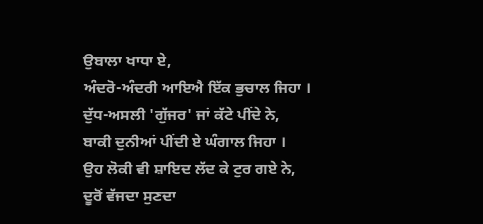ਉਬਾਲਾ ਖਾਧਾ ਏ,
ਅੰਦਰੋ-ਅੰਦਰੀ ਆਇਐ ਇੱਕ ਭੁਚਾਲ ਜਿਹਾ ।
ਦੁੱਧ-ਅਸਲੀ 'ਗੁੱਜਰ' ਜਾਂ ਕੱਟੇ ਪੀਂਦੇ ਨੇ,
ਬਾਕੀ ਦੁਨੀਆਂ ਪੀਂਦੀ ਏ ਘੰਗਾਲ ਜਿਹਾ ।
ਉਹ ਲੋਕੀ ਵੀ ਸ਼ਾਇਦ ਲੱਦ ਕੇ ਟੁਰ ਗਏ ਨੇ,
ਦੂਰੋਂ ਵੱਜਦਾ ਸੁਣਦਾ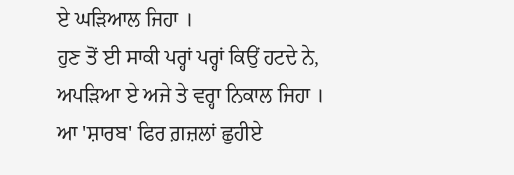ਏ ਘੜਿਆਲ ਜਿਹਾ ।
ਹੁਣ ਤੋਂ ਈ ਸਾਕੀ ਪਰ੍ਹਾਂ ਪਰ੍ਹਾਂ ਕਿਉਂ ਹਟਦੇ ਨੇ,
ਅਪੜਿਆ ਏ ਅਜੇ ਤੇ ਵਰ੍ਹਾ ਨਿਕਾਲ ਜਿਹਾ ।
ਆ 'ਸ਼ਾਰਬ' ਫਿਰ ਗ਼ਜ਼ਲਾਂ ਛੁਹੀਏ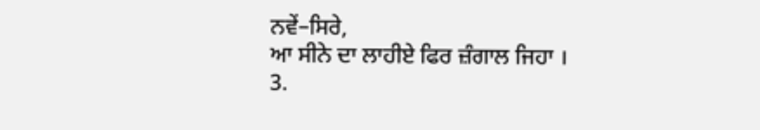ਨਵੇਂ–ਸਿਰੇ,
ਆ ਸੀਨੇ ਦਾ ਲਾਹੀਏ ਫਿਰ ਜ਼ੰਗਾਲ ਜਿਹਾ ।
3.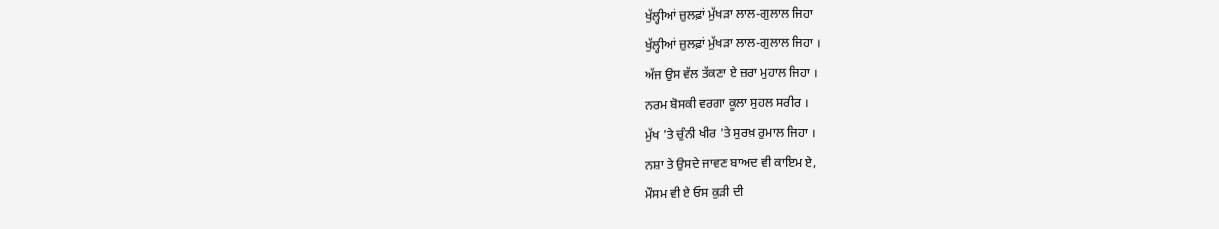ਖੁੱਲ੍ਹੀਆਂ ਜ਼ੁਲਫ਼ਾਂ ਮੁੱਖੜਾ ਲਾਲ-ਗੁਲਾਲ ਜਿਹਾ
ਖੁੱਲ੍ਹੀਆਂ ਜ਼ੁਲਫ਼ਾਂ ਮੁੱਖੜਾ ਲਾਲ-ਗੁਲਾਲ ਜਿਹਾ ।
ਅੱਜ ਉਸ ਵੱਲ ਤੱਕਣਾ ਏ ਜ਼ਰਾ ਮੁਹਾਲ ਜਿਹਾ ।
ਨਰਮ ਬੋਸਕੀ ਵਰਗਾ ਕੂਲਾ ਸੁਹਲ ਸਰੀਰ ।
ਮੁੱਖ 'ਤੇ ਚੁੰਨੀ ਖੀਰ 'ਤੇ ਸੁਰਖ਼ ਰੁਮਾਲ ਜਿਹਾ ।
ਨਸ਼ਾ ਤੇ ਉਸਦੇ ਜਾਵਣ ਬਾਅਦ ਵੀ ਕਾਇਮ ਏ,
ਮੌਸਮ ਵੀ ਏ ਓਸ ਕੁੜੀ ਦੀ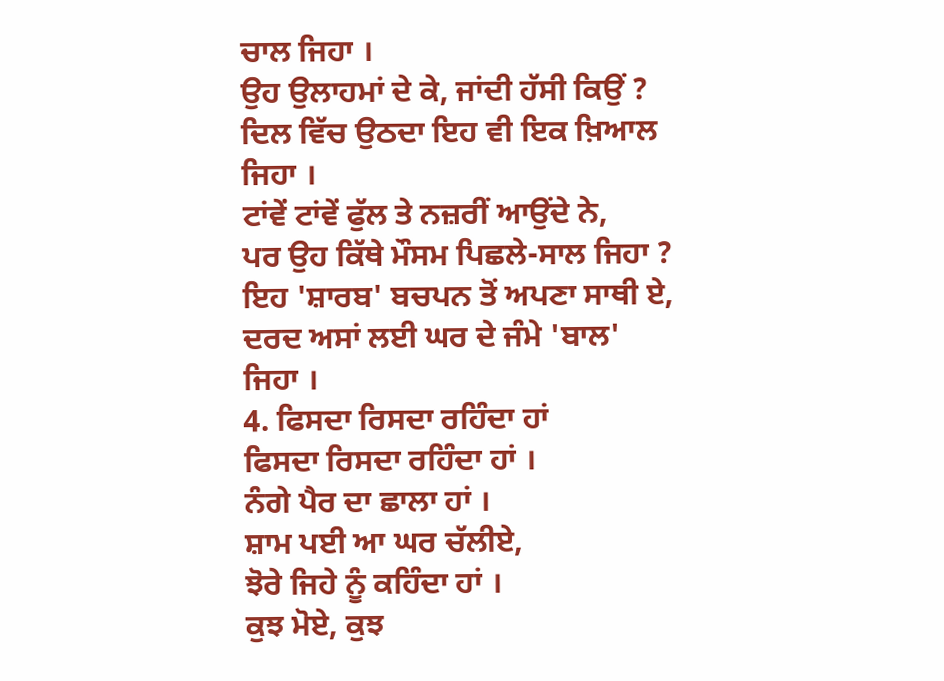ਚਾਲ ਜਿਹਾ ।
ਉਹ ਉਲਾਹਮਾਂ ਦੇ ਕੇ, ਜਾਂਦੀ ਹੱਸੀ ਕਿਉਂ ?
ਦਿਲ ਵਿੱਚ ਉਠਦਾ ਇਹ ਵੀ ਇਕ ਖ਼ਿਆਲ ਜਿਹਾ ।
ਟਾਂਵੇਂ ਟਾਂਵੇਂ ਫੁੱਲ ਤੇ ਨਜ਼ਰੀਂ ਆਉਂਦੇ ਨੇ,
ਪਰ ਉਹ ਕਿੱਥੇ ਮੌਸਮ ਪਿਛਲੇ-ਸਾਲ ਜਿਹਾ ?
ਇਹ 'ਸ਼ਾਰਬ' ਬਚਪਨ ਤੋਂ ਅਪਣਾ ਸਾਥੀ ਏ,
ਦਰਦ ਅਸਾਂ ਲਈ ਘਰ ਦੇ ਜੰਮੇ 'ਬਾਲ' ਜਿਹਾ ।
4. ਫਿਸਦਾ ਰਿਸਦਾ ਰਹਿੰਦਾ ਹਾਂ
ਫਿਸਦਾ ਰਿਸਦਾ ਰਹਿੰਦਾ ਹਾਂ ।
ਨੰਗੇ ਪੈਰ ਦਾ ਛਾਲਾ ਹਾਂ ।
ਸ਼ਾਮ ਪਈ ਆ ਘਰ ਚੱਲੀਏ,
ਝੋਰੇ ਜਿਹੇ ਨੂੰ ਕਹਿੰਦਾ ਹਾਂ ।
ਕੁਝ ਮੋਏ, ਕੁਝ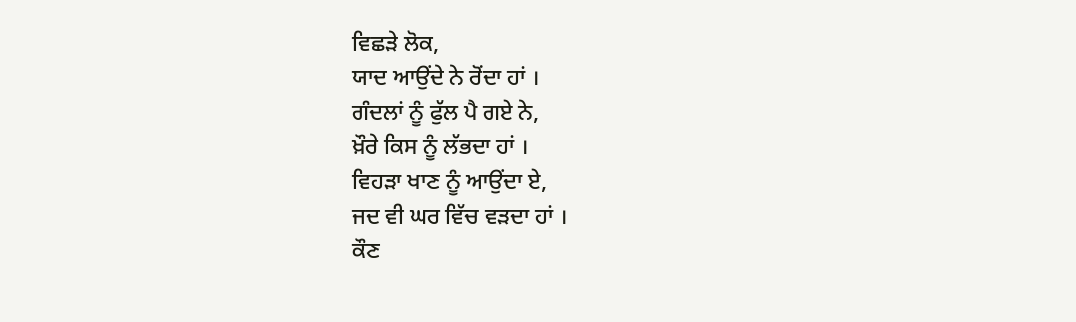ਵਿਛੜੇ ਲੋਕ,
ਯਾਦ ਆਉਂਦੇ ਨੇ ਰੋਂਦਾ ਹਾਂ ।
ਗੰਦਲਾਂ ਨੂੰ ਫੁੱਲ ਪੈ ਗਏ ਨੇ,
ਖ਼ੌਰੇ ਕਿਸ ਨੂੰ ਲੱਭਦਾ ਹਾਂ ।
ਵਿਹੜਾ ਖਾਣ ਨੂੰ ਆਉਂਦਾ ਏ,
ਜਦ ਵੀ ਘਰ ਵਿੱਚ ਵੜਦਾ ਹਾਂ ।
ਕੌਣ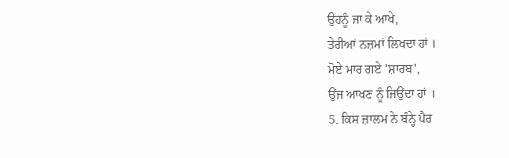ਉਹਨੂੰ ਜਾ ਕੇ ਆਖੇ,
ਤੇਰੀਆਂ ਨਜ਼ਮਾਂ ਲਿਖਦਾ ਹਾਂ ।
ਮੋਏ ਮਾਰ ਗਏ 'ਸ਼ਾਰਬ',
ਉਂਜ ਆਖਣ ਨੂੰ ਜਿਉਂਦਾ ਹਾਂ ।
5. ਕਿਸ ਜ਼ਾਲਮ ਨੇ ਬੰਨ੍ਹੇ ਪੈਰ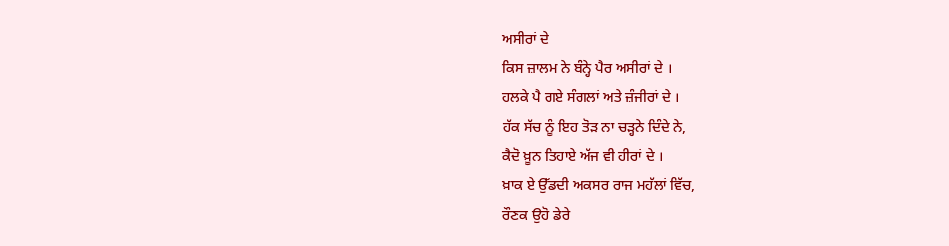ਅਸੀਰਾਂ ਦੇ
ਕਿਸ ਜ਼ਾਲਮ ਨੇ ਬੰਨ੍ਹੇ ਪੈਰ ਅਸੀਰਾਂ ਦੇ ।
ਹਲਕੇ ਪੈ ਗਏ ਸੰਗਲਾਂ ਅਤੇ ਜ਼ੰਜੀਰਾਂ ਦੇ ।
ਹੱਕ ਸੱਚ ਨੂੰ ਇਹ ਤੋੜ ਨਾ ਚੜ੍ਹਨੇ ਦਿੰਦੇ ਨੇ,
ਕੈਦੋ ਖ਼ੂਨ ਤਿਹਾਏ ਅੱਜ ਵੀ ਹੀਰਾਂ ਦੇ ।
ਖ਼ਾਕ ਏ ਉੱਡਦੀ ਅਕਸਰ ਰਾਜ ਮਹੱਲਾਂ ਵਿੱਚ,
ਰੌਣਕ ਉਹੋ ਡੇਰੇ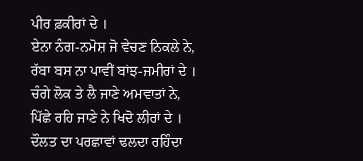ਪੀਰ ਫ਼ਕੀਰਾਂ ਦੇ ।
ਏਨਾ ਨੰਗ-ਨਮੋਸ਼ ਜੋ ਵੇਚਣ ਨਿਕਲੇ ਨੇ,
ਰੱਬਾ ਬਸ ਨਾ ਪਾਵੀਂ ਬਾਂਝ-ਜਮੀਰਾਂ ਦੇ ।
ਚੰਗੇ ਲੋਕ ਤੇ ਲੈ ਜਾਣੇ ਅਮਵਾਤਾਂ ਨੇ,
ਪਿੱਛੇ ਰਹਿ ਜਾਣੇ ਨੇ ਖਿਦੋ ਲੀਰਾਂ ਦੇ ।
ਦੌਲਤ ਦਾ ਪਰਛਾਵਾਂ ਢਲਦਾ ਰਹਿੰਦਾ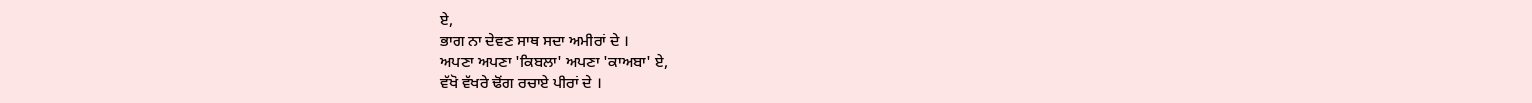ਏ,
ਭਾਗ ਨਾ ਦੇਵਣ ਸਾਥ ਸਦਾ ਅਮੀਰਾਂ ਦੇ ।
ਅਪਣਾ ਅਪਣਾ 'ਕਿਬਲਾ' ਅਪਣਾ 'ਕਾਅਬਾ' ਏ,
ਵੱਖੋ ਵੱਖਰੇ ਢੋਂਗ ਰਚਾਏ ਪੀਰਾਂ ਦੇ ।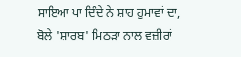ਸਾਇਆ ਪਾ ਦਿੰਦੇ ਨੇ ਸ਼ਾਹ ਹੁਮਾਵਾਂ ਦਾ,
ਬੋਲੇ 'ਸ਼ਾਰਬ' ਮਿਠੜਾ ਨਾਲ ਵਜ਼ੀਰਾਂ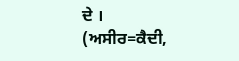ਦੇ ।
(ਅਸੀਰ=ਕੈਦੀ,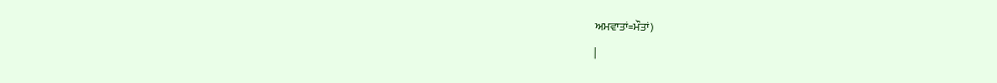ਅਮਵਾਤਾਂ=ਮੌਤਾਂ)
|